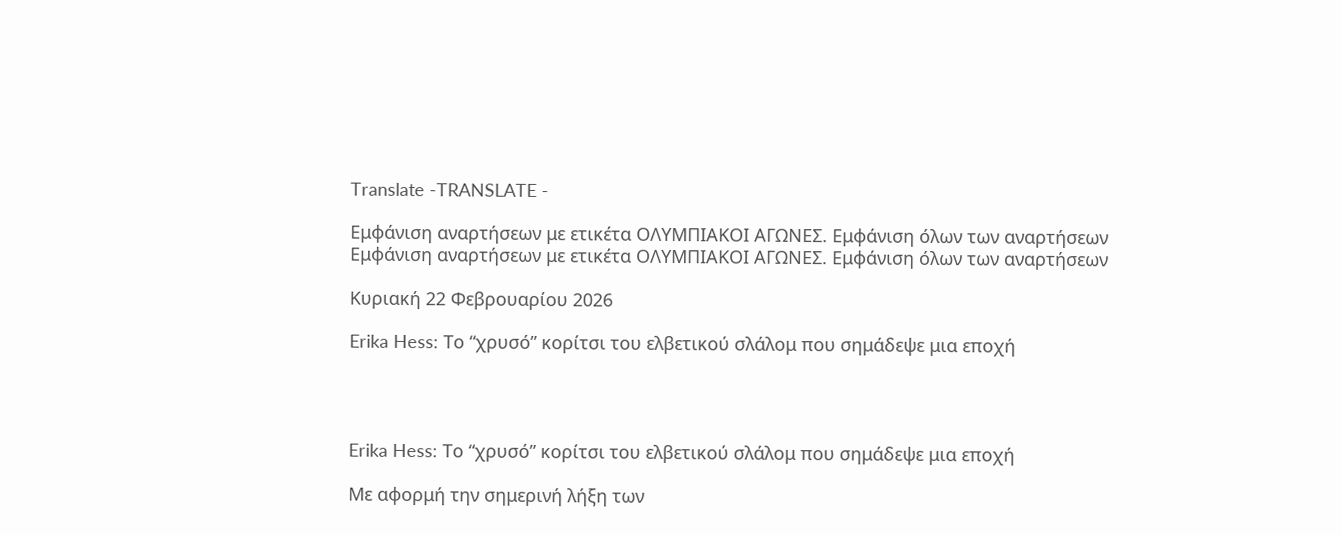Translate -TRANSLATE -

Εμφάνιση αναρτήσεων με ετικέτα ΟΛΥΜΠΙΑΚΟΙ ΑΓΩΝΕΣ. Εμφάνιση όλων των αναρτήσεων
Εμφάνιση αναρτήσεων με ετικέτα ΟΛΥΜΠΙΑΚΟΙ ΑΓΩΝΕΣ. Εμφάνιση όλων των αναρτήσεων

Κυριακή 22 Φεβρουαρίου 2026

Erika Hess: Το “χρυσό” κορίτσι του ελβετικού σλάλομ που σημάδεψε μια εποχή




Erika Hess: Το “χρυσό” κορίτσι του ελβετικού σλάλομ που σημάδεψε μια εποχή

Με αφορμή την σημερινή λήξη των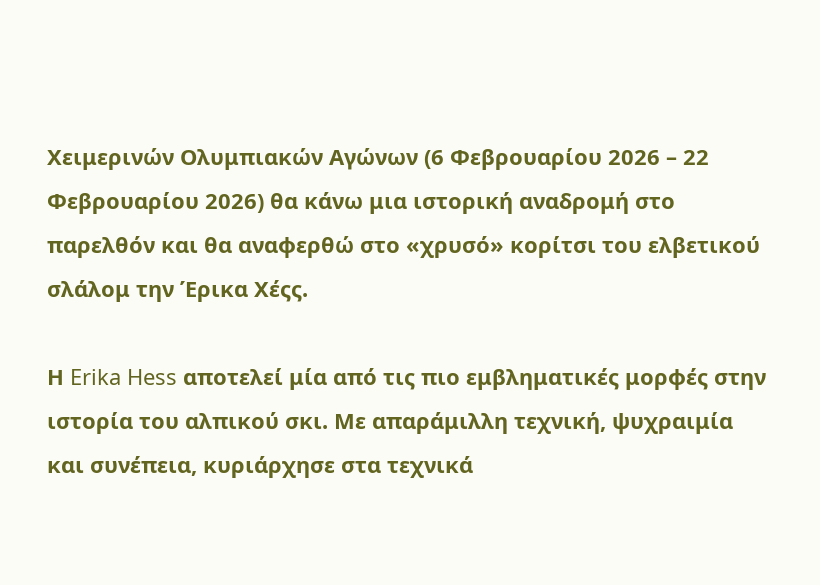Χειμερινών Ολυμπιακών Αγώνων (6 Φεβρουαρίου 2026 – 22 Φεβρουαρίου 2026) θα κάνω μια ιστορική αναδρομή στο παρελθόν και θα αναφερθώ στo «χρυσό» κορίτσι του ελβετικού σλάλομ την Έρικα Χέςς.

Η Erika Hess αποτελεί μία από τις πιο εμβληματικές μορφές στην ιστορία του αλπικού σκι. Με απαράμιλλη τεχνική, ψυχραιμία και συνέπεια, κυριάρχησε στα τεχνικά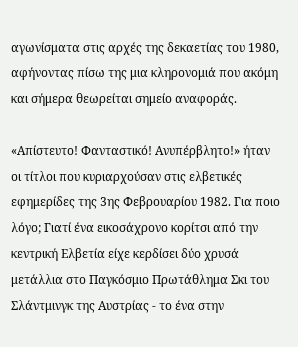αγωνίσματα στις αρχές της δεκαετίας του 1980, αφήνοντας πίσω της μια κληρονομιά που ακόμη και σήμερα θεωρείται σημείο αναφοράς.

«Απίστευτο! Φανταστικό! Ανυπέρβλητο!» ήταν οι τίτλοι που κυριαρχούσαν στις ελβετικές εφημερίδες της 3ης Φεβρουαρίου 1982. Για ποιο λόγο; Γιατί ένα εικοσάχρονο κορίτσι από την κεντρική Ελβετία είχε κερδίσει δύο χρυσά μετάλλια στο Παγκόσμιο Πρωτάθλημα Σκι του Σλάντμινγκ της Αυστρίας - το ένα στην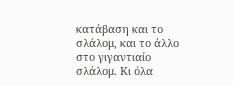κατάβαση και το σλάλομ, και το άλλο στο γιγαντιαίο σλάλομ. Κι όλα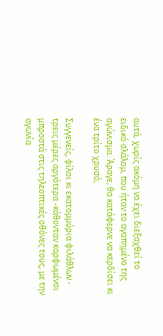αυτά, χωρίς ακόμη να έχει διεξαχθεί το ειδικό σλάλομ, που ήταν το αγαπημένο της αγώνισμα. Άραγε, θα κατάφερνε να κερδίσει κι ένα τρίτο χρυσό;

Συγγενείς, φίλοι κι εκατομμύρια φιλάθλων - τρεις μέρες αργότερα -κάθονταν καρφωμένοι μπροστά στις τηλεοπτικές οθόνες τους, με την αγωνία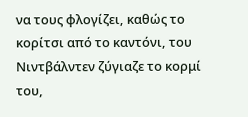να τους φλογίζει, καθώς το κορίτσι από το καντόνι, του Νιντβάλντεν ζύγιαζε το κορμί του,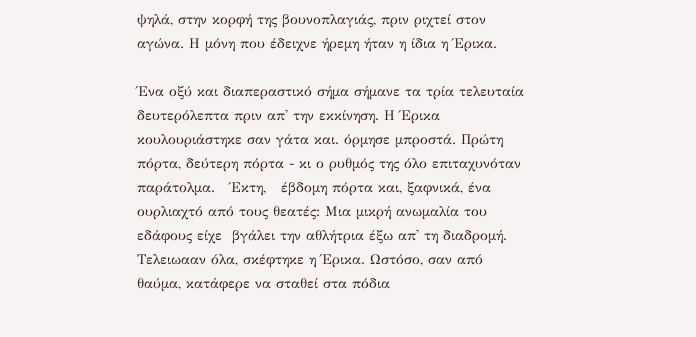ψηλά, στην κορφή της βουνοπλαγιάς, πριν ριχτεί στον αγώνα. Η μόνη που έδειχνε ήρεμη ήταν η ίδια η Έρικα.

Ένα οξύ και διαπεραστικό σήμα σήμανε τα τρία τελευταία δευτερόλεπτα πριν απ' την εκκίνηση. Η Έρικα κουλουριάστηκε σαν γάτα και. όρμησε μπροστά. Πρώτη πόρτα, δεύτερη πόρτα - κι ο ρυθμός της όλο επιταχυνόταν  παράτολμα.   Έκτη,   έβδομη πόρτα και, ξαφνικά, ένα ουρλιαχτό από τους θεατές: Μια μικρή ανωμαλία του  εδάφους είχε  βγάλει την αθλήτρια έξω απ' τη διαδρομή. Τελειωααν όλα, σκέφτηκε η Έρικα. Ωστόσο, σαν από θαύμα, κατάφερε να σταθεί στα πόδια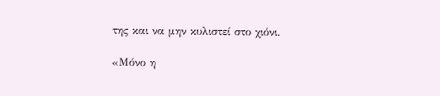της και να μην κυλιστεί στο χιόνι.

«Μόνο η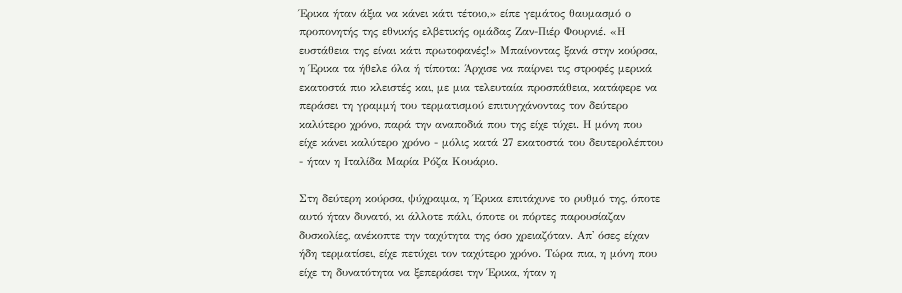Έρικα ήταν άξια να κάνει κάτι τέτοιο,» είπε γεμάτος θαυμασμό ο προπονητής της εθνικής ελβετικής ομάδας Ζαν-Πιέρ Φουρνιέ. «Η ευστάθεια της είναι κάτι πρωτοφανές!» Μπαίνοντας ξανά στην κούρσα, η Έρικα τα ήθελε όλα ή τίποτα: Άρχισε να παίρνει τις στροφές μερικά εκατοστά πιο κλειστές και, με μια τελευταία προσπάθεια, κατάφερε να περάσει τη γραμμή του τερματισμού επιτυγχάνοντας τον δεύτερο καλύτερο χρόνο, παρά την αναποδιά που της είχε τύχει. Η μόνη που είχε κάνει καλύτερο χρόνο - μόλις κατά 27 εκατοστά του δευτερολέπτου - ήταν η Ιταλίδα Μαρία Ρόζα Κουάριο.

Στη δεύτερη κούρσα, ψύχραιμα, η Έρικα επιτάχυνε το ρυθμό της, όποτε αυτό ήταν δυνατό, κι άλλοτε πάλι, όποτε οι πόρτες παρουσίαζαν δυσκολίες, ανέκοπτε την ταχύτητα της όσο χρειαζόταν. Απ' όσες είχαν ήδη τερματίσει, είχε πετύχει τον ταχύτερο χρόνο. Τώρα πια, η μόνη που είχε τη δυνατότητα να ξεπεράσει την Έρικα, ήταν η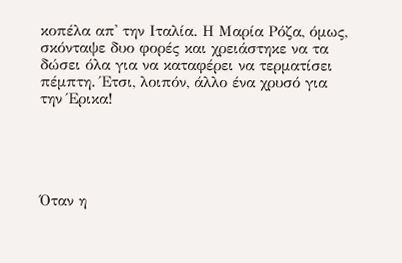κοπέλα απ' την Ιταλία. Η Μαρία Ρόζα, όμως, σκόνταψε δυο φορές και χρειάστηκε να τα δώσει όλα για να καταφέρει να τερματίσει πέμπτη. Έτσι, λοιπόν, άλλο ένα χρυσό για την Έρικα!





Όταν η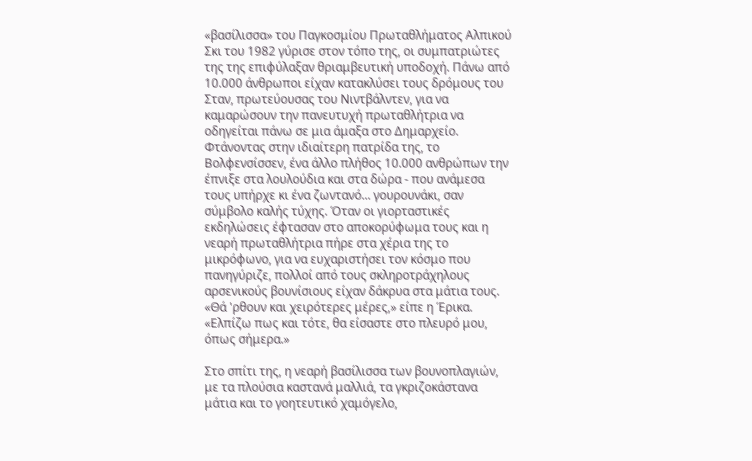«βασίλισσα» του Παγκοσμίου Πρωταθλήματος Αλπικού Σκι του 1982 γύρισε στον τόπο της, οι συμπατριώτες της της επιφύλαξαν θριαμβευτική υποδοχή. Πάνω από 10.000 άνθρωποι είχαν κατακλύσει τους δρόμους του Σταν, πρωτεύουσας του Νιντβάλντεν, για να καμαρώσουν την πανευτυχή πρωταθλήτρια να οδηγείται πάνω σε μια άμαξα στο Δημαρχείο. Φτάνοντας στην ιδιαίτερη πατρίδα της, το Βολφενσίσσεν, ένα άλλο πλήθος 10.000 ανθρώπων την έπνιξε στα λουλούδια και στα δώρα - που ανάμεσα τους υπήρχε κι ένα ζωντανό... γουρουνάκι, σαν σύμβολο καλής τύχης. Όταν οι γιορταστικές εκδηλώσεις έφτασαν στο αποκορύφωμα τους και η νεαρή πρωταθλήτρια πήρε στα χέρια της το μικρόφωνο, για να ευχαριστήσει τον κόσμο που πανηγύριζε, πολλοί από τους σκληροτράχηλους αρσενικούς βουνίσιους είχαν δάκρυα στα μάτια τους. «Θά 'ρθουν και χειρότερες μέρες,» είπε η Έρικα. «Ελπίζω πως και τότε, θα είσαστε στο πλευρό μου, όπως σήμερα.»

Στο σπίτι της, η νεαρή βασίλισσα των βουνοπλαγιών, με τα πλούσια καστανά μαλλιά, τα γκριζοκάστανα μάτια και το γοητευτικό χαμόγελο,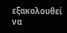εξακολουθεί να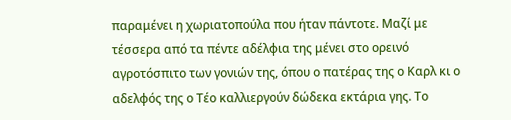παραμένει η χωριατοπούλα που ήταν πάντοτε. Μαζί με τέσσερα από τα πέντε αδέλφια της μένει στο ορεινό αγροτόσπιτο των γονιών της, όπου ο πατέρας της ο Καρλ κι ο αδελφός της ο Τέο καλλιεργούν δώδεκα εκτάρια γης. Το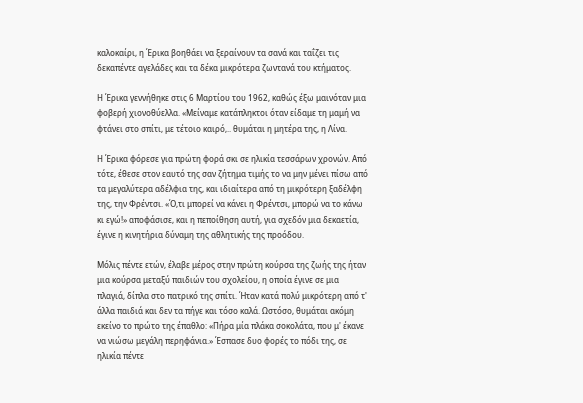καλοκαίρι, η Έρικα βοηθάει να ξεραίνουν τα σανά και ταΐζει τις δεκαπέντε αγελάδες και τα δέκα μικρότερα ζωντανά του κτήματος.

Η Έρικα γεννήθηκε στις 6 Μαρτίου του 1962, καθώς έξω μαινόταν μια φοβερή χιονοθύελλα. «Μείναμε κατάπληκτοι όταν είδαμε τη μαμή να φτάνει στο σπίτι, με τέτοιο καιρό,.. θυμάται η μητέρα της, η Λίνα.

Η Έρικα φόρεσε για πρώτη φορά σκι σε ηλικία τεσσάρων χρονών. Από τότε, έθεσε στον εαυτό της σαν ζήτημα τιμής το να μην μένει πίσω από τα μεγαλύτερα αδέλφια της, και ιδιαίτερα από τη μικρότερη ξαδέλφη της, την Φρέντσι. «Ό,τι μπορεί να κάνει η Φρέντσι, μπορώ να το κάνω κι εγώ!» αποφάσισε, και η πεποίθηση αυτή, για σχεδόν μια δεκαετία, έγινε η κινητήρια δύναμη της αθλητικής της προόδου.

Μόλις πέντε ετών, έλαβε μέρος στην πρώτη κούρσα της ζωής της ήταν μια κούρσα μεταξύ παιδιών του σχολείου, η οποία έγινε σε μια πλαγιά, δίπλα στο πατρικό της σπίτι. Ήταν κατά πολύ μικρότερη από τ' άλλα παιδιά και δεν τα πήγε και τόσο καλά. Ωστόσο, θυμάται ακόμη εκείνο το πρώτο της έπαθλο: «Πήρα μία πλάκα σοκολάτα, που μ' έκανε να νιώσω μεγάλη περηφάνια.» Έσπασε δυο φορές το πόδι της, σε ηλικία πέντε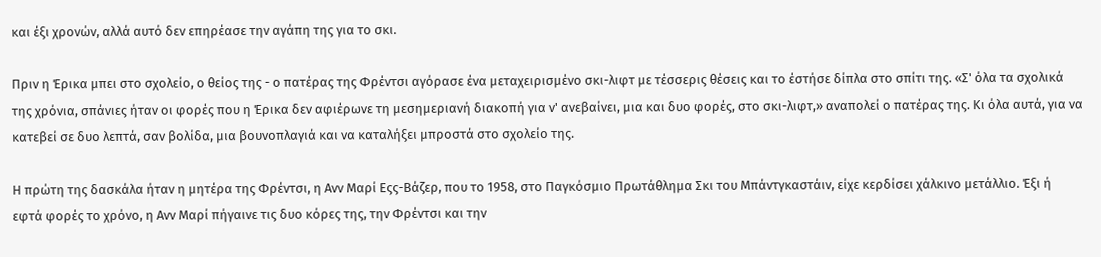και έξι χρονών, αλλά αυτό δεν επηρέασε την αγάπη της για το σκι.

Πριν η Έρικα μπει στο σχολείο, ο θείος της - ο πατέρας της Φρέντσι αγόρασε ένα μεταχειρισμένο σκι-λιφτ με τέσσερις θέσεις και το έστήσε δίπλα στο σπίτι της. «Σ' όλα τα σχολικά της χρόνια, σπάνιες ήταν οι φορές που η Έρικα δεν αφιέρωνε τη μεσημεριανή διακοπή για ν' ανεβαίνει, μια και δυο φορές, στο σκι-λιφτ,» αναπολεί ο πατέρας της. Κι όλα αυτά, για να κατεβεί σε δυο λεπτά, σαν βολίδα, μια βουνοπλαγιά και να καταλήξει μπροστά στο σχολείο της.

Η πρώτη της δασκάλα ήταν η μητέρα της Φρέντσι, η Ανν Μαρί Εςς-Βάζερ, που το 1958, στο Παγκόσμιο Πρωτάθλημα Σκι του Μπάντγκαστάιν, είχε κερδίσει χάλκινο μετάλλιο. Έξι ή εφτά φορές το χρόνο, η Ανν Μαρί πήγαινε τις δυο κόρες της, την Φρέντσι και την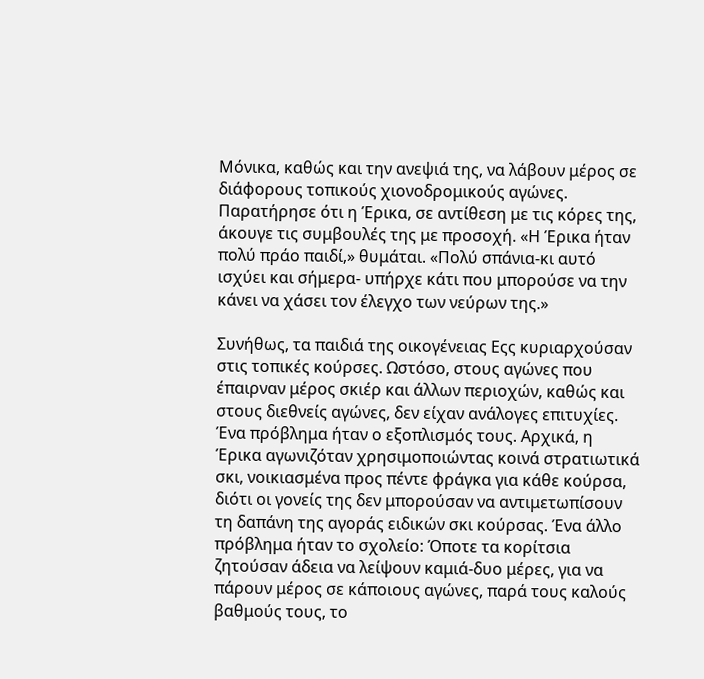Μόνικα, καθώς και την ανεψιά της, να λάβουν μέρος σε διάφορους τοπικούς χιονοδρομικούς αγώνες. Παρατήρησε ότι η Έρικα, σε αντίθεση με τις κόρες της, άκουγε τις συμβουλές της με προσοχή. «Η Έρικα ήταν πολύ πράο παιδί,» θυμάται. «Πολύ σπάνια-κι αυτό ισχύει και σήμερα- υπήρχε κάτι που μπορούσε να την κάνει να χάσει τον έλεγχο των νεύρων της.»

Συνήθως, τα παιδιά της οικογένειας Εςς κυριαρχούσαν στις τοπικές κούρσες. Ωστόσο, στους αγώνες που έπαιρναν μέρος σκιέρ και άλλων περιοχών, καθώς και στους διεθνείς αγώνες, δεν είχαν ανάλογες επιτυχίες. Ένα πρόβλημα ήταν ο εξοπλισμός τους. Αρχικά, η Έρικα αγωνιζόταν χρησιμοποιώντας κοινά στρατιωτικά σκι, νοικιασμένα προς πέντε φράγκα για κάθε κούρσα, διότι οι γονείς της δεν μπορούσαν να αντιμετωπίσουν τη δαπάνη της αγοράς ειδικών σκι κούρσας. Ένα άλλο πρόβλημα ήταν το σχολείο: Όποτε τα κορίτσια ζητούσαν άδεια να λείψουν καμιά-δυο μέρες, για να πάρουν μέρος σε κάποιους αγώνες, παρά τους καλούς βαθμούς τους, το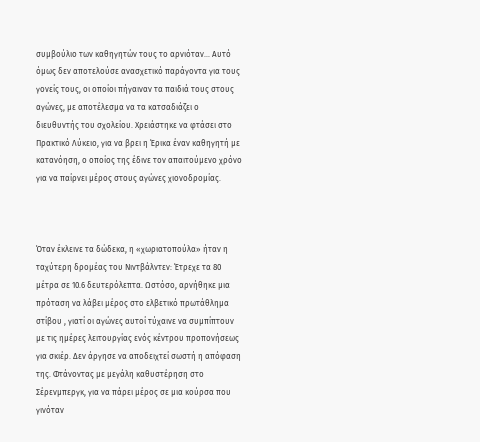συμβούλιο των καθηγητών τους το αρνιόταν... Αυτό όμως δεν αποτελούσε ανασχετικό παράγοντα για τους γονείς τους, οι οποίοι πήγαιναν τα παιδιά τους στους αγώνες, με αποτέλεσμα να τα κατσαδιάζει ο διευθυντής του σχολείου. Χρειάστηκε να φτάσει στο Πρακτικό Λύκειο, για να βρει η Έρικα έναν καθηγητή με κατανόηση, ο οποίος της έδινε τον απαιτούμενο χρόνο για να παίρνει μέρος στους αγώνες χιονοδρομίας.



Όταν έκλεινε τα δώδεκα, η «χωριατοπούλα» ήταν η ταχύτερη δρομέας του Νιντβάλντεν: Έτρεχε τα 80 μέτρα σε 10.6 δευτερόλεπτα. Ωστόσο, αρνήθηκε μια πρόταση να λάβει μέρος στο ελβετικό πρωτάθλημα στίβου , γιατί οι αγώνες αυτοί τύχαινε να συμπίπτουν με τις ημέρες λειτουργίας ενός κέντρου προπονήσεως για σκιέρ. Δεν άργησε να αποδειχτεί σωστή η απόφαση της. Φτάνοντας με μεγάλη καθυστέρηση στο Σέρενμπεργκ, για να πάρει μέρος σε μια κούρσα που γινόταν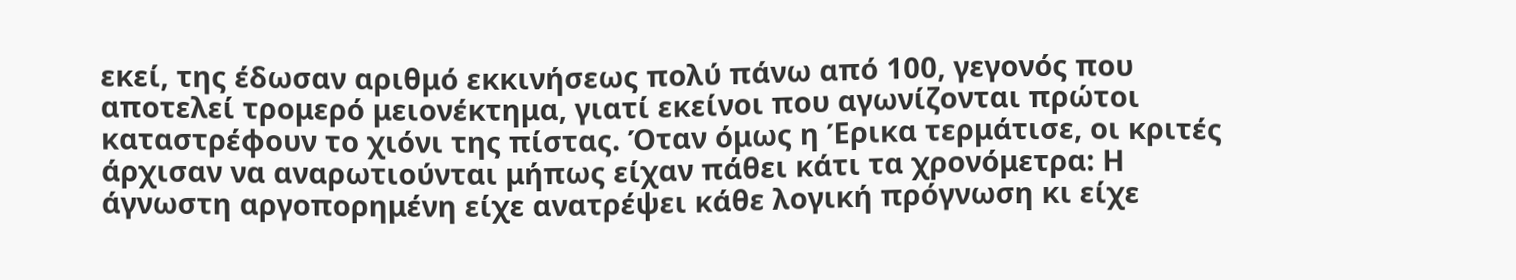εκεί, της έδωσαν αριθμό εκκινήσεως πολύ πάνω από 100, γεγονός που αποτελεί τρομερό μειονέκτημα, γιατί εκείνοι που αγωνίζονται πρώτοι καταστρέφουν το χιόνι της πίστας. Όταν όμως η Έρικα τερμάτισε, οι κριτές άρχισαν να αναρωτιούνται μήπως είχαν πάθει κάτι τα χρονόμετρα: Η άγνωστη αργοπορημένη είχε ανατρέψει κάθε λογική πρόγνωση κι είχε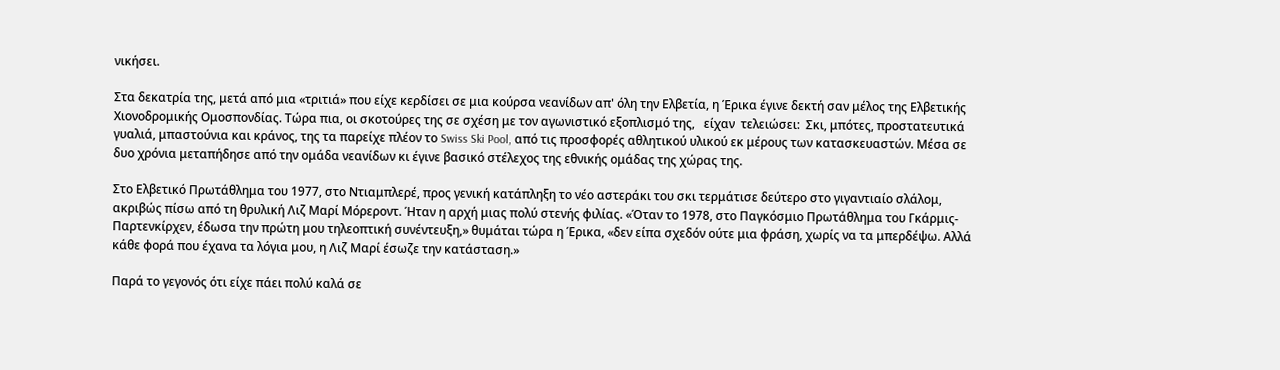νικήσει.

Στα δεκατρία της, μετά από μια «τριτιά» που είχε κερδίσει σε μια κούρσα νεανίδων απ' όλη την Ελβετία, η Έρικα έγινε δεκτή σαν μέλος της Ελβετικής Χιονοδρομικής Ομοσπονδίας. Τώρα πια, οι σκοτούρες της σε σχέση με τον αγωνιστικό εξοπλισμό της,   είχαν  τελειώσει:  Σκι, μπότες, προστατευτικά γυαλιά, μπαστούνια και κράνος, της τα παρείχε πλέον το Swiss Ski Pool, από τις προσφορές αθλητικού υλικού εκ μέρους των κατασκευαστών. Μέσα σε δυο χρόνια μεταπήδησε από την ομάδα νεανίδων κι έγινε βασικό στέλεχος της εθνικής ομάδας της χώρας της.

Στο Ελβετικό Πρωτάθλημα του 1977, στο Ντιαμπλερέ, προς γενική κατάπληξη το νέο αστεράκι του σκι τερμάτισε δεύτερο στο γιγαντιαίο σλάλομ, ακριβώς πίσω από τη θρυλική Λιζ Μαρί Μόρεροντ. Ήταν η αρχή μιας πολύ στενής φιλίας. «Όταν το 1978, στο Παγκόσμιο Πρωτάθλημα του Γκάρμις-Παρτενκίρχεν, έδωσα την πρώτη μου τηλεοπτική συνέντευξη,» θυμάται τώρα η Έρικα, «δεν είπα σχεδόν ούτε μια φράση, χωρίς να τα μπερδέψω. Αλλά κάθε φορά που έχανα τα λόγια μου, η Λιζ Μαρί έσωζε την κατάσταση.»

Παρά το γεγονός ότι είχε πάει πολύ καλά σε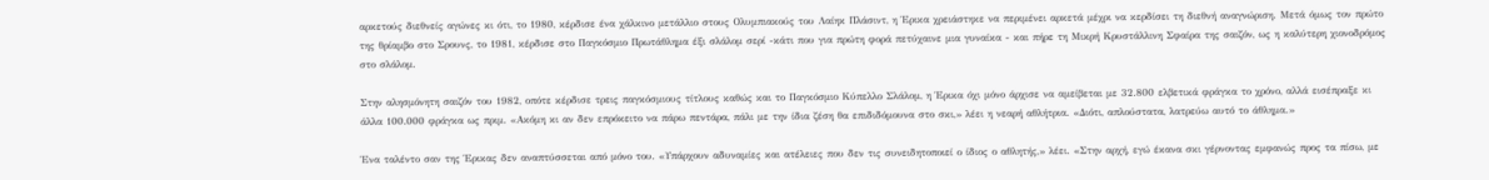αρκετούς διεθνείς αγώνες κι ότι, το 1980, κέρδισε ένα χάλκινο μετάλλιο στους Ολυμπιακούς του Λαίηκ Πλάσιντ, η Έρικα χρειάστηκε να περιμένει αρκετά μέχρι να κερδίσει τη διεθνή αναγνώριση. Μετά όμως τον πρώτο της θρίαμβο στο Σρουνς, το 1981, κέρδισε στο Παγκόσμιο Πρωτάθλημα έξι σλάλομ σερί -κάτι που για πρώτη φορά πετύχαινε μια γυναίκα - και πήρε τη Μικρή Κρυστάλλινη Σφαίρα της σαιζόν, ως η καλύτερη χιονοδρόμος στο σλάλομ.

Στην αλησμόνητη σαιζόν του 1982, οπότε κέρδισε τρεις παγκόσμιους τίτλους καθώς και το Παγκόσμιο Κύπελλο Σλάλομ, η Έρικα όχι μόνο άρχισε να αμείβεται με 32.800 ελβετικά φράγκα το χρόνο, αλλά εισέπραξε κι άλλα 100.000 φράγκα ως πριμ. «Ακόμη κι αν δεν επρόκειτο να πάρω πεντάρα, πάλι με την ίδια ζέση θα επιδιδόμουνα στο σκι,» λέει η νεαρή αθλήτρια. «Διότι, απλούστατα, λατρεύω αυτό το άθλημα.»

Ένα ταλέντο σαν της Έρικας δεν αναπτύσσεται από μόνο του. «Υπάρχουν αδυναμίες και ατέλειες που δεν τις συνειδητοποιεί ο ίδιος ο αθλητής,» λέει. «Στην αρχή, εγώ έκανα σκι γέρνοντας εμφανώς προς τα πίσω, με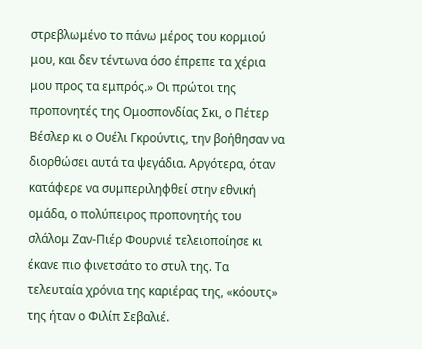στρεβλωμένο το πάνω μέρος του κορμιού μου, και δεν τέντωνα όσο έπρεπε τα χέρια μου προς τα εμπρός.» Οι πρώτοι της προπονητές της Ομοσπονδίας Σκι, ο Πέτερ Βέσλερ κι ο Ουέλι Γκρούντις, την βοήθησαν να διορθώσει αυτά τα ψεγάδια. Αργότερα, όταν κατάφερε να συμπεριληφθεί στην εθνική ομάδα, ο πολύπειρος προπονητής του σλάλομ Ζαν-Πιέρ Φουρνιέ τελειοποίησε κι έκανε πιο φινετσάτο το στυλ της. Τα τελευταία χρόνια της καριέρας της, «κόουτς» της ήταν ο Φιλίπ Σεβαλιέ.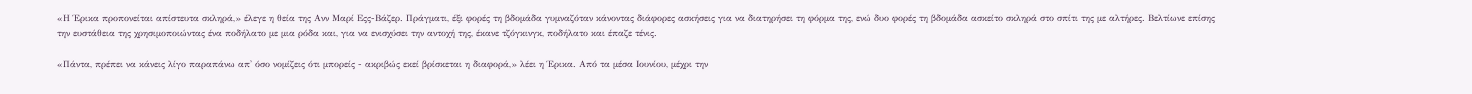«Η Έρικα προπονείται απίστευτα σκληρά,» έλεγε η θεία της Ανν Μαρί Εςς-Βάζερ. Πράγματι, έξι φορές τη βδομάδα γυμναζόταν κάνοντας διάφορες ασκήσεις για να διατηρήσει τη φόρμα της, ενώ δυο φορές τη βδομάδα ασκείτο σκληρά στο σπίτι της με αλτήρες. Βελτίωνε επίσης την ευστάθεια της χρησιμοποιώντας ένα ποδήλατο με μια ρόδα και, για να ενισχύσει την αντοχή της, έκανε τζόγκινγκ, ποδήλατο και έπαζε τένις.

«Πάντα, πρέπει να κάνεις λίγο παραπάνω απ' όσο νομίζεις ότι μπορείς - ακριβώς εκεί βρίσκεται η διαφορά,» λέει η Έρικα. Από τα μέσα Ιουνίου, μέχρι την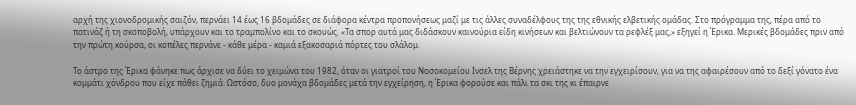αρχή της χιονοδρομικής σαιζόν, περνάει 14 έως 16 βδομάδες σε διάφορα κέντρα προπονήσεως μαζί με τις άλλες συναδέλφους της της εθνικής ελβετικής ομάδας. Στο πρόγραμμα της, πέρα από το πατινάζ ή τη σκοποβολή, υπάρχουν και το τραμπολίνο και το σκουώς. «Τα σπορ αυτά μας διδάσκουν καινούρια είδη κινήσεων και βελτιώνουν τα ρεφλέξ μας,» εξηγεί η Έρικα. Μερικές βδομάδες πριν από την πρώτη κούρσα, οι κοπέλες περνάνε - κάθε μέρα - καμιά εξακοσαριά πόρτες του σλάλομ.

Το άστρο της Έρικα φάνηκε πως άρχισε να δύει το χειμώνα του 1982, όταν οι γιατροί του Νοσοκομείου Ινσελ της Βέρνης χρειάστηκε να την εγχειρίσουν, για να της αφαιρέσουν από το δεξί γόνατο ένα κομμάτι χόνδρου που είχε πάθει ζημιά. Ωστόσο, δυο μονάχα βδομάδες μετά την εγχείρηση, η Έρικα φορούσε και πάλι τα σκι της κι έπαιρνε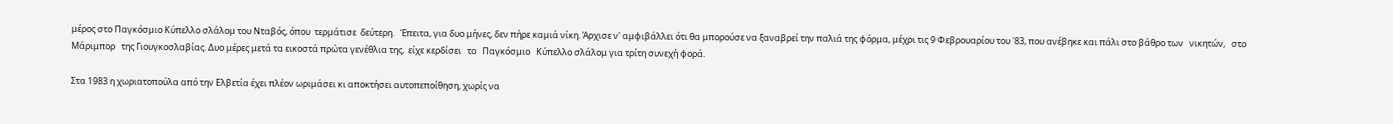μέρος στο Παγκόσμιο Κύπελλο σλάλομ του Νταβός, όπου  τερμάτισε  δεύτερη.   Έπειτα, για δυο μήνες, δεν πήρε καμιά νίκη. Άρχισε ν' αμφιβάλλει ότι θα μπορούσε να ξαναβρεί την παλιά της φόρμα, μέχρι τις 9 Φεβρουαρίου του '83, που ανέβηκε και πάλι στο βάθρο των   νικητών,   στο   Μάριμπορ   της Γιουγκοσλαβίας. Δυο μέρες μετά τα εικοστά πρώτα γενέθλια της,  είχε κερδίσει   το   Παγκόσμιο   Κύπελλο σλάλομ για τρίτη συνεχή φορά.

Στα 1983 η χωριατοπούλα από την Ελβετία έχει πλέον ωριμάσει κι αποκτήσει αυτοπεποίθηση, χωρίς να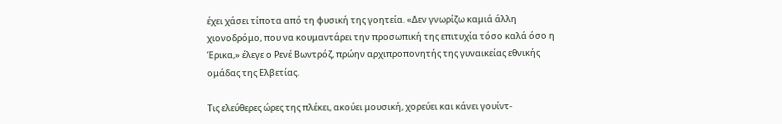έχει χάσει τίποτα από τη φυσική της γοητεία. «Δεν γνωρίζω καμιά άλλη χιονοδρόμο, που να κουμαντάρει την προσωπική της επιτυχία τόσο καλά όσο η Έρικα,» έλεγε ο Ρενέ Βωντρόζ, πρώην αρχιπροπονητής της γυναικείας εθνικής ομάδας της Ελβετίας.

Τις ελεύθερες ώρες της πλέκει, ακούει μουσική, χορεύει και κάνει γουίντ-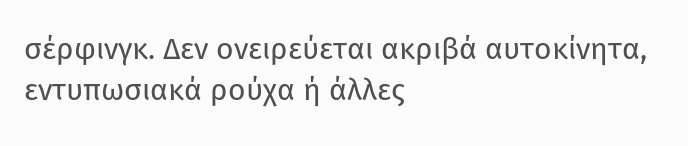σέρφινγκ. Δεν ονειρεύεται ακριβά αυτοκίνητα, εντυπωσιακά ρούχα ή άλλες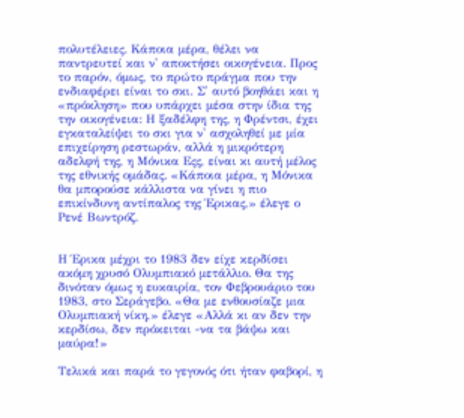πολυτέλειες. Κάποια μέρα, θέλει να παντρευτεί και ν' αποκτήσει οικογένεια. Προς το παρόν, όμως, το πρώτο πράγμα που την ενδιαφέρει είναι το σκι. Σ' αυτό βοηθάει και η «πρόκληση» που υπάρχει μέσα στην ίδια της την οικογένεια: Η ξαδέλφη της, η Φρέντσι, έχει εγκαταλείψει το σκι για ν' ασχοληθεί με μία επιχείρηση ρεστωράν, αλλά η μικρότερη αδελφή της, η Μόνικα Εςς, είναι κι αυτή μέλος της εθνικής ομάδας. «Κάποια μέρα, η Μόνικα θα μπορούσε κάλλιστα να γίνει η πιο επικίνδυνη αντίπαλος της Έρικας,» έλεγε ο Ρενέ Βωντρόζ.


Η Έρικα μέχρι το 1983 δεν είχε κερδίσει ακόμη χρυσό Ολυμπιακό μετάλλιο. Θα της δινόταν όμως η ευκαιρία, τον Φεβρουάριο του 1983, στο Σεράγεβο. «Θα με ενθουσίαζε μια Ολυμπιακή νίκη,» έλεγε «Αλλά κι αν δεν την κερδίσω, δεν πρόκειται -να τα βάψω και μαύρα!»

Τελικά και παρά το γεγονός ότι ήταν φαβορί, η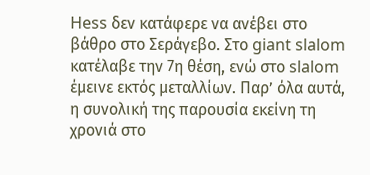Hess δεν κατάφερε να ανέβει στο βάθρο στο Σεράγεβο. Στο giant slalom κατέλαβε την 7η θέση, ενώ στο slalom έμεινε εκτός μεταλλίων. Παρ’ όλα αυτά, η συνολική της παρουσία εκείνη τη χρονιά στο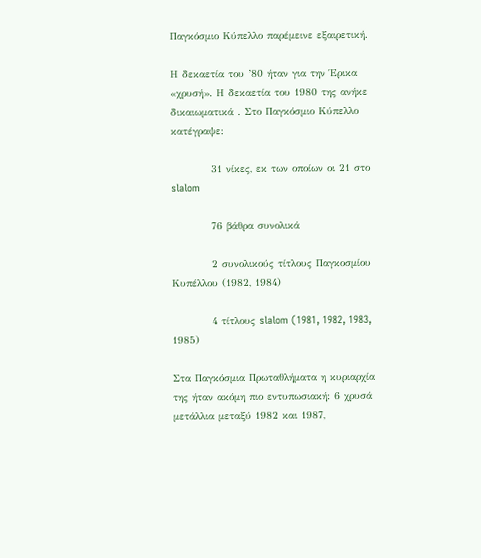Παγκόσμιο Κύπελλο παρέμεινε εξαιρετική.

Η δεκαετία του ’80 ήταν για την Έρικα «χρυσή». Η δεκαετία του 1980 της ανήκε δικαιωματικά . Στο Παγκόσμιο Κύπελλο κατέγραψε:

          31 νίκες, εκ των οποίων οι 21 στο slalom

          76 βάθρα συνολικά

          2 συνολικούς τίτλους Παγκοσμίου Κυπέλλου (1982, 1984)

          4 τίτλους slalom (1981, 1982, 1983, 1985)

Στα Παγκόσμια Πρωταθλήματα η κυριαρχία της ήταν ακόμη πιο εντυπωσιακή: 6 χρυσά μετάλλια μεταξύ 1982 και 1987,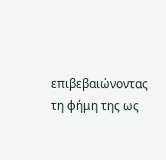επιβεβαιώνοντας τη φήμη της ως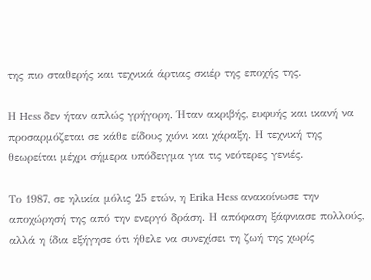της πιο σταθερής και τεχνικά άρτιας σκιέρ της εποχής της.

Η Hess δεν ήταν απλώς γρήγορη. Ήταν ακριβής, ευφυής και ικανή να προσαρμόζεται σε κάθε είδους χιόνι και χάραξη. Η τεχνική της θεωρείται μέχρι σήμερα υπόδειγμα για τις νεότερες γενιές.

Το 1987, σε ηλικία μόλις 25 ετών, η Erika Hess ανακοίνωσε την αποχώρησή της από την ενεργό δράση. Η απόφαση ξάφνιασε πολλούς, αλλά η ίδια εξήγησε ότι ήθελε να συνεχίσει τη ζωή της χωρίς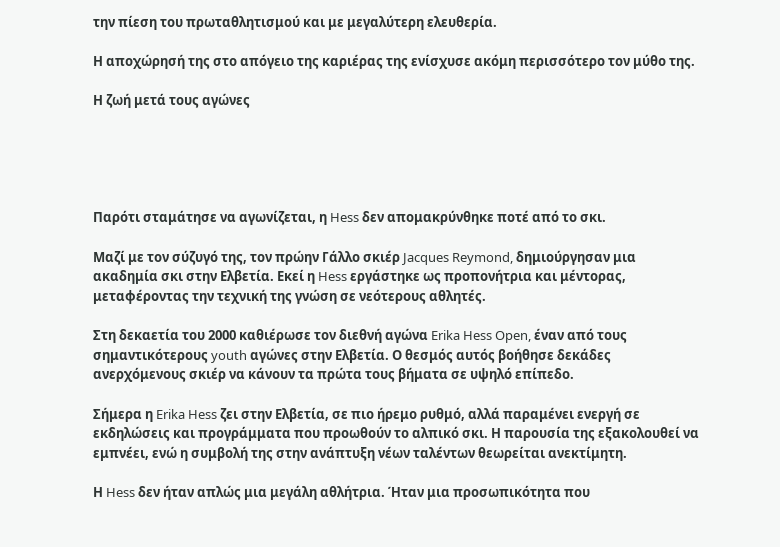την πίεση του πρωταθλητισμού και με μεγαλύτερη ελευθερία.

Η αποχώρησή της στο απόγειο της καριέρας της ενίσχυσε ακόμη περισσότερο τον μύθο της.

Η ζωή μετά τους αγώνες





Παρότι σταμάτησε να αγωνίζεται, η Hess δεν απομακρύνθηκε ποτέ από το σκι.

Μαζί με τον σύζυγό της, τον πρώην Γάλλο σκιέρ Jacques Reymond, δημιούργησαν μια ακαδημία σκι στην Ελβετία. Εκεί η Hess εργάστηκε ως προπονήτρια και μέντορας, μεταφέροντας την τεχνική της γνώση σε νεότερους αθλητές.

Στη δεκαετία του 2000 καθιέρωσε τον διεθνή αγώνα Erika Hess Open, έναν από τους σημαντικότερους youth αγώνες στην Ελβετία. Ο θεσμός αυτός βοήθησε δεκάδες ανερχόμενους σκιέρ να κάνουν τα πρώτα τους βήματα σε υψηλό επίπεδο.

Σήμερα η Erika Hess ζει στην Ελβετία, σε πιο ήρεμο ρυθμό, αλλά παραμένει ενεργή σε εκδηλώσεις και προγράμματα που προωθούν το αλπικό σκι. Η παρουσία της εξακολουθεί να εμπνέει, ενώ η συμβολή της στην ανάπτυξη νέων ταλέντων θεωρείται ανεκτίμητη.

Η Hess δεν ήταν απλώς μια μεγάλη αθλήτρια. Ήταν μια προσωπικότητα που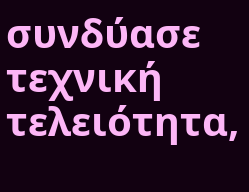συνδύασε τεχνική τελειότητα,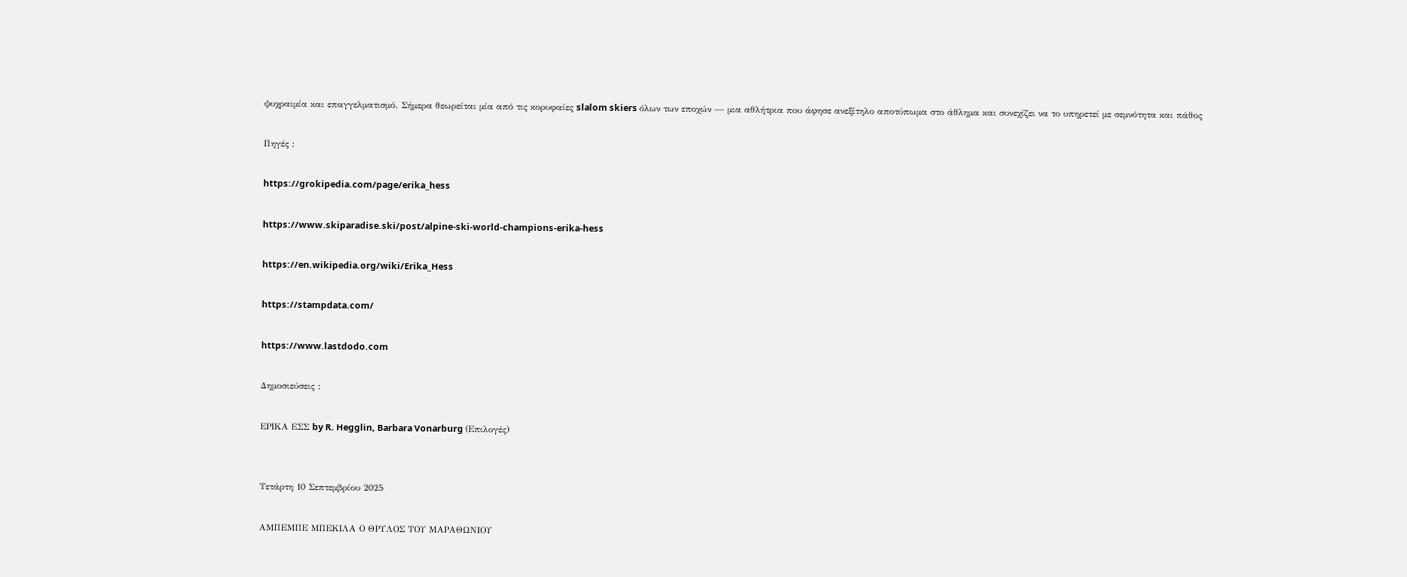ψυχραιμία και επαγγελματισμό. Σήμερα θεωρείται μία από τις κορυφαίες slalom skiers όλων των εποχών — μια αθλήτρια που άφησε ανεξίτηλο αποτύπωμα στο άθλημα και συνεχίζει να το υπηρετεί με σεμνότητα και πάθος

Πηγές :

https://grokipedia.com/page/erika_hess

https://www.skiparadise.ski/post/alpine-ski-world-champions-erika-hess

https://en.wikipedia.org/wiki/Erika_Hess

https://stampdata.com/

https://www.lastdodo.com

Δημοσιεύσεις :

ΕΡΙΚΑ ΕΣΣ by R. Hegglin, Barbara Vonarburg (Επιλογές)


Τετάρτη 10 Σεπτεμβρίου 2025

ΑΜΠΕΜΠΕ ΜΠΕΚΙΛΑ Ο ΘΡΥΛΟΣ ΤΟΥ ΜΑΡΑΘΩΝΙΟΥ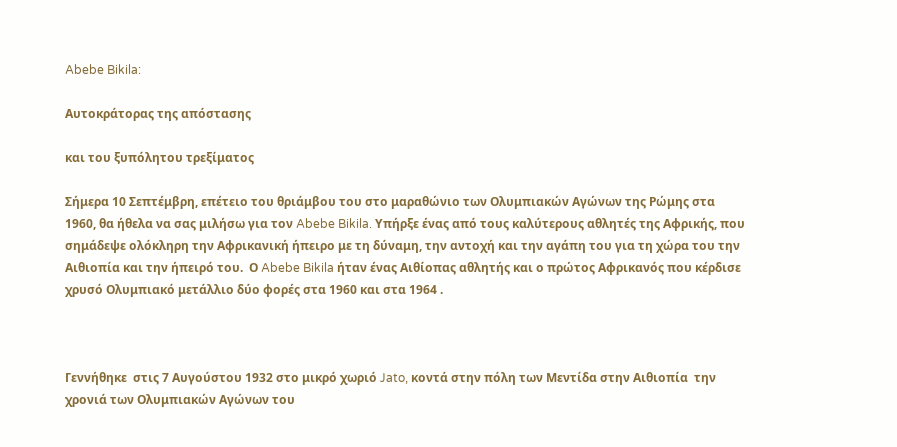Abebe Bikila:

Αυτοκράτορας της απόστασης

και του ξυπόλητου τρεξίματος

Σήμερα 10 Σεπτέμβρη, επέτειο του θριάμβου του στο μαραθώνιο των Ολυμπιακών Αγώνων της Ρώμης στα 1960, θα ήθελα να σας μιλήσω για τον Abebe Bikila. Υπήρξε ένας από τους καλύτερους αθλητές της Αφρικής, που σημάδεψε ολόκληρη την Αφρικανική ήπειρο με τη δύναμη, την αντοχή και την αγάπη του για τη χώρα του την Αιθιοπία και την ήπειρό του.  Ο Abebe Bikila ήταν ένας Αιθίοπας αθλητής και ο πρώτος Αφρικανός που κέρδισε χρυσό Ολυμπιακό μετάλλιο δύο φορές στα 1960 και στα 1964 .



Γεννήθηκε  στις 7 Αυγούστου 1932 στο μικρό χωριό Jato, κοντά στην πόλη των Μεντίδα στην Αιθιοπία  την χρονιά των Ολυμπιακών Αγώνων του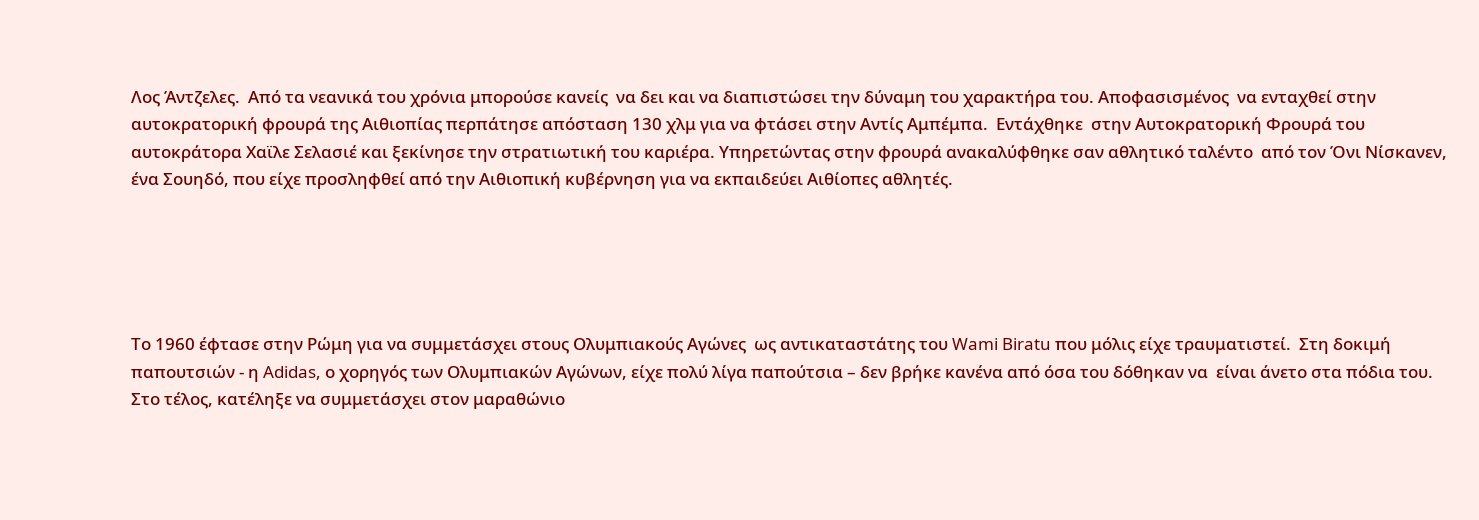Λος Άντζελες.  Από τα νεανικά του χρόνια μπορούσε κανείς  να δει και να διαπιστώσει την δύναμη του χαρακτήρα του. Αποφασισμένος  να ενταχθεί στην αυτοκρατορική φρουρά της Αιθιοπίας περπάτησε απόσταση 130 χλμ για να φτάσει στην Αντίς Αμπέμπα.  Εντάχθηκε  στην Αυτοκρατορική Φρουρά του αυτοκράτορα Χαϊλε Σελασιέ και ξεκίνησε την στρατιωτική του καριέρα. Υπηρετώντας στην φρουρά ανακαλύφθηκε σαν αθλητικό ταλέντο  από τον Όνι Νίσκανεν, ένα Σουηδό, που είχε προσληφθεί από την Αιθιοπική κυβέρνηση για να εκπαιδεύει Αιθίοπες αθλητές.





Το 1960 έφτασε στην Ρώμη για να συμμετάσχει στους Ολυμπιακούς Αγώνες  ως αντικαταστάτης του Wami Biratu που μόλις είχε τραυματιστεί.  Στη δοκιμή παπουτσιών - η Adidas, ο χορηγός των Ολυμπιακών Αγώνων, είχε πολύ λίγα παπούτσια – δεν βρήκε κανένα από όσα του δόθηκαν να  είναι άνετο στα πόδια του. Στο τέλος, κατέληξε να συμμετάσχει στον μαραθώνιο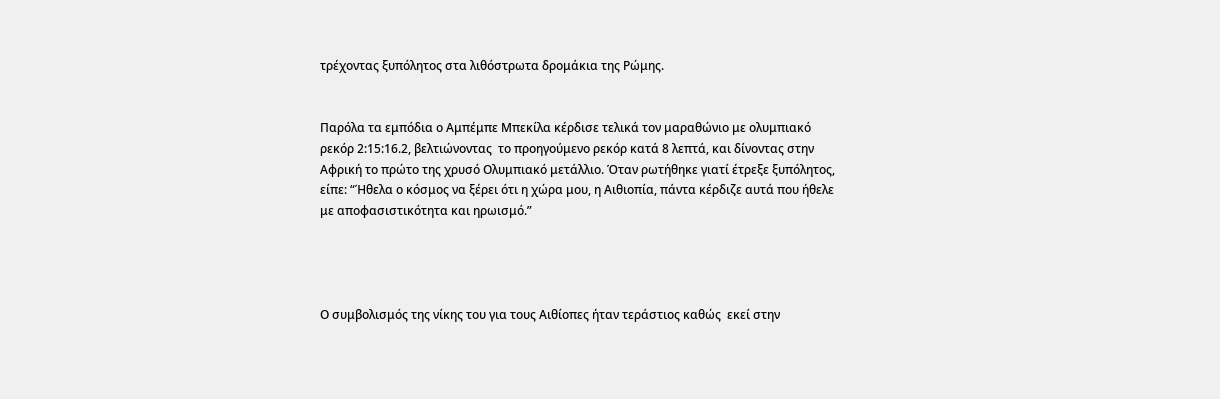τρέχοντας ξυπόλητος στα λιθόστρωτα δρομάκια της Ρώμης.


Παρόλα τα εμπόδια ο Αμπέμπε Μπεκίλα κέρδισε τελικά τον μαραθώνιο με ολυμπιακό ρεκόρ 2:15:16.2, βελτιώνοντας  το προηγούμενο ρεκόρ κατά 8 λεπτά, και δίνοντας στην Αφρική το πρώτο της χρυσό Ολυμπιακό μετάλλιο. Όταν ρωτήθηκε γιατί έτρεξε ξυπόλητος, είπε: “Ήθελα ο κόσμος να ξέρει ότι η χώρα μου, η Αιθιοπία, πάντα κέρδιζε αυτά που ήθελε με αποφασιστικότητα και ηρωισμό.”




Ο συμβολισμός της νίκης του για τους Αιθίοπες ήταν τεράστιος καθώς  εκεί στην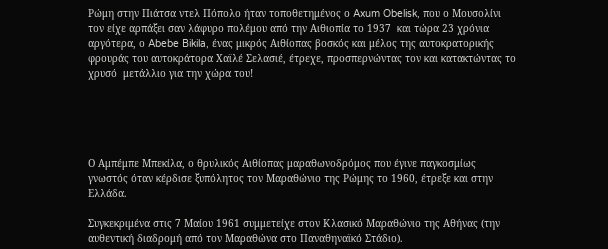Ρώμη στην Πιάτσα ντελ Πόπολο ήταν τοποθετημένος ο Axum Obelisk, που ο Μουσολίνι τον είχε αρπάξει σαν λάφυρο πολέμου από την Αιθιοπία το 1937  και τώρα 23 χρόνια αργότερα, ο Abebe Bikila, ένας μικρός Αιθίοπας βοσκός και μέλος της αυτοκρατορικής φρουράς του αυτοκράτορα Χαϊλέ Σελασιέ, έτρεχε, προσπερνώντας τον και κατακτώντας το χρυσό  μετάλλιο για την χώρα του!





Ο Αμπέμπε Μπεκίλα, ο θρυλικός Αιθίοπας μαραθωνοδρόμος που έγινε παγκοσμίως γνωστός όταν κέρδισε ξυπόλητος τον Μαραθώνιο της Ρώμης το 1960, έτρεξε και στην Ελλάδα.

Συγκεκριμένα στις 7 Μαίου 1961 συμμετείχε στον Κλασικό Μαραθώνιο της Αθήνας (την αυθεντική διαδρομή από τον Μαραθώνα στο Παναθηναϊκό Στάδιο).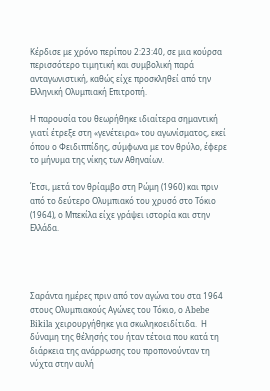Κέρδισε με χρόνο περίπου 2:23:40, σε μια κούρσα περισσότερο τιμητική και συμβολική παρά ανταγωνιστική, καθώς είχε προσκληθεί από την Ελληνική Ολυμπιακή Επιτροπή.

Η παρουσία του θεωρήθηκε ιδιαίτερα σημαντική γιατί έτρεξε στη «γενέτειρα» του αγωνίσματος, εκεί όπου ο Φειδιππίδης, σύμφωνα με τον θρύλο, έφερε το μήνυμα της νίκης των Αθηναίων.

Έτσι, μετά τον θρίαμβο στη Ρώμη (1960) και πριν από το δεύτερο Ολυμπιακό του χρυσό στο Τόκιο (1964), ο Μπεκίλα είχε γράψει ιστορία και στην Ελλάδα.




Σαράντα ημέρες πριν από τον αγώνα του στα 1964 στους Ολυμπιακούς Αγώνες του Τόκιο, ο Abebe Bikila χειρουργήθηκε για σκωληκοειδίτιδα.  Η δύναμη της θέλησής του ήταν τέτοια που κατά τη διάρκεια της ανάρρωσης του προπονούνταν τη νύχτα στην αυλή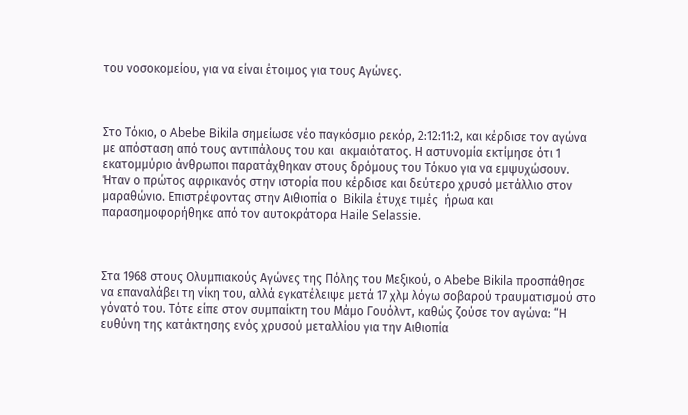του νοσοκομείου, για να είναι έτοιμος για τους Αγώνες.



Στο Τόκιο, ο Abebe Bikila σημείωσε νέο παγκόσμιο ρεκόρ, 2:12:11:2, και κέρδισε τον αγώνα με απόσταση από τους αντιπάλους του και  ακμαιότατος. Η αστυνομία εκτίμησε ότι 1 εκατομμύριο άνθρωποι παρατάχθηκαν στους δρόμους του Τόκυο για να εμψυχώσουν.  Ήταν ο πρώτος αφρικανός στην ιστορία που κέρδισε και δεύτερο χρυσό μετάλλιο στον μαραθώνιο. Επιστρέφοντας στην Αιθιοπία ο  Bikila έτυχε τιμές  ήρωα και παρασημοφορήθηκε από τον αυτοκράτορα Haile Selassie.



Στα 1968 στους Ολυμπιακούς Αγώνες της Πόλης του Μεξικού, ο Abebe Bikila προσπάθησε να επαναλάβει τη νίκη του, αλλά εγκατέλειψε μετά 17 χλμ λόγω σοβαρού τραυματισμού στο γόνατό του. Τότε είπε στον συμπαίκτη του Μάμο Γουόλντ, καθώς ζούσε τον αγώνα: “Η ευθύνη της κατάκτησης ενός χρυσού μεταλλίου για την Αιθιοπία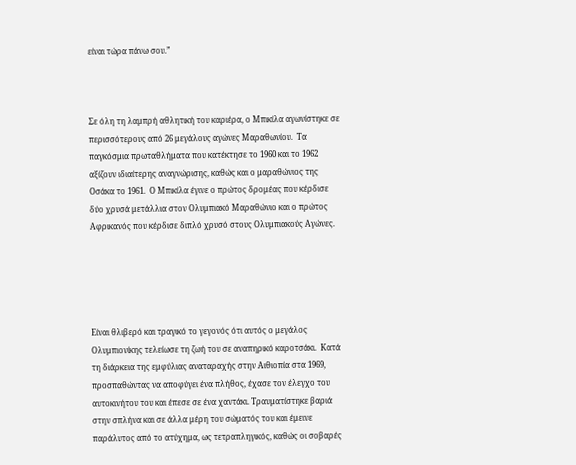είναι τώρα πάνω σου.”



Σε όλη τη λαμπρή αθλητική του καριέρα, ο Μπικίλα αγωνίστηκε σε περισσότερους από 26 μεγάλους αγώνες Μαραθωνίου.  Τα παγκόσμια πρωταθλήματα που κατέκτησε το 1960 και το 1962 αξίζουν ιδιαίτερης αναγνώρισης, καθώς και ο μαραθώνιος της Οσάκα το 1961.  Ο Μπικίλα έγινε ο πρώτος δρομέας που κέρδισε δύο χρυσά μετάλλια στον Ολυμπιακό Μαραθώνιο και ο πρώτος Αφρικανός που κέρδισε διπλό χρυσό στους Ολυμπιακούς Αγώνες.





Είναι θλιβερό και τραγικό το γεγονός ότι αυτός ο μεγάλος Ολυμπιονίκης τελείωσε τη ζωή του σε αναπηρικό καροτσάκι.  Κατά τη διάρκεια της εμφύλιας αναταραχής στην Αιθιοπία στα 1969, προσπαθώντας να αποφύγει ένα πλήθος, έχασε τον έλεγχο του αυτοκινήτου του και έπεσε σε ένα χαντάκι. Τραυματίστηκε βαριά στην σπλήνα και σε άλλα μέρη του σώματός του και έμεινε παράλυτος από το ατύχημα, ως τετραπληγικός, καθώς οι σοβαρές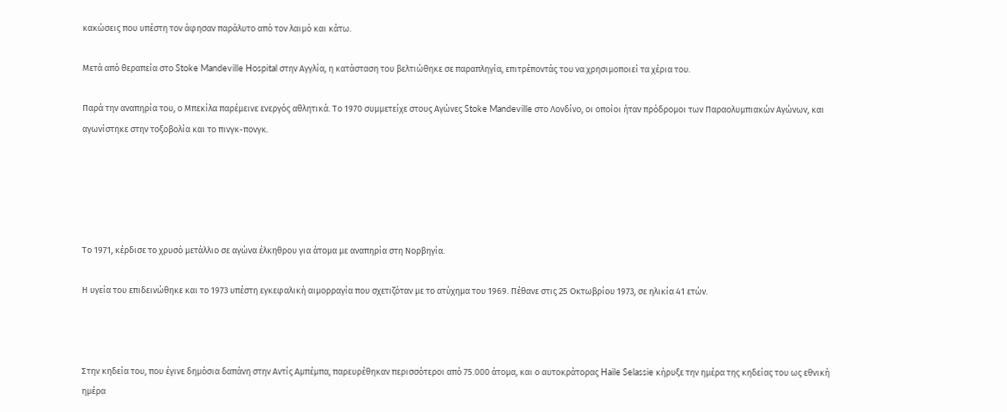κακώσεις που υπέστη τον άφησαν παράλυτο από τον λαιμό και κάτω.

Μετά από θεραπεία στο Stoke Mandeville Hospital στην Αγγλία, η κατάσταση του βελτιώθηκε σε παραπληγία, επιτρέποντάς του να χρησιμοποιεί τα χέρια του.

Παρά την αναπηρία του, ο Μπεκίλα παρέμεινε ενεργός αθλητικά. Το 1970 συμμετείχε στους Αγώνες Stoke Mandeville στο Λονδίνο, οι οποίοι ήταν πρόδρομοι των Παραολυμπιακών Αγώνων, και αγωνίστηκε στην τοξοβολία και το πινγκ-πονγκ.





Το 1971, κέρδισε το χρυσό μετάλλιο σε αγώνα έλκηθρου για άτομα με αναπηρία στη Νορβηγία.

Η υγεία του επιδεινώθηκε και το 1973 υπέστη εγκεφαλική αιμορραγία που σχετιζόταν με το ατύχημα του 1969. Πέθανε στις 25 Οκτωβρίου 1973, σε ηλικία 41 ετών.



Στην κηδεία του, που έγινε δημόσια δαπάνη στην Αντίς Αμπέμπα, παρευρέθηκαν περισσότεροι από 75.000 άτομα, και ο αυτοκράτορας Haile Selassie κήρυξε την ημέρα της κηδείας του ως εθνική ημέρα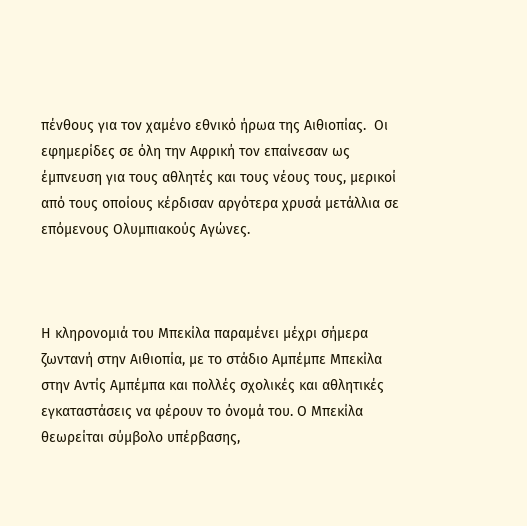πένθους για τον χαμένο εθνικό ήρωα της Αιθιοπίας.  Οι εφημερίδες σε όλη την Αφρική τον επαίνεσαν ως έμπνευση για τους αθλητές και τους νέους τους, μερικοί από τους οποίους κέρδισαν αργότερα χρυσά μετάλλια σε επόμενους Ολυμπιακούς Αγώνες.



Η κληρονομιά του Μπεκίλα παραμένει μέχρι σήμερα ζωντανή στην Αιθιοπία, με το στάδιο Αμπέμπε Μπεκίλα στην Αντίς Αμπέμπα και πολλές σχολικές και αθλητικές εγκαταστάσεις να φέρουν το όνομά του. Ο Μπεκίλα θεωρείται σύμβολο υπέρβασης,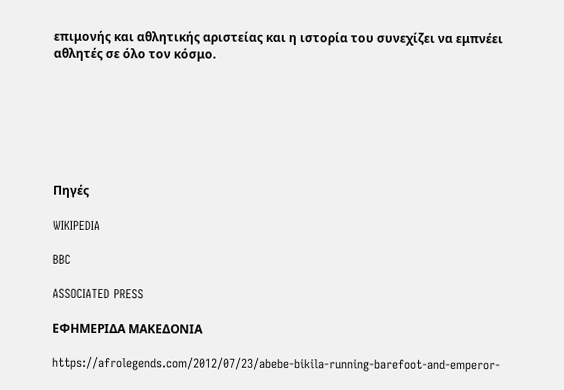επιμονής και αθλητικής αριστείας και η ιστορία του συνεχίζει να εμπνέει αθλητές σε όλο τον κόσμο.







Πηγές

WIKIPEDIA

BBC

ASSOCIATED PRESS

ΕΦΗΜΕΡΙΔΑ ΜΑΚΕΔΟΝΙΑ

https://afrolegends.com/2012/07/23/abebe-bikila-running-barefoot-and-emperor-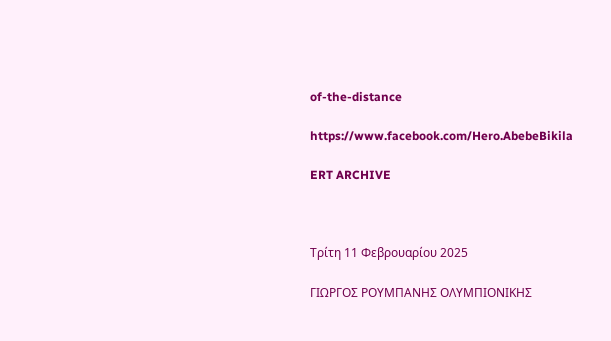of-the-distance

https://www.facebook.com/Hero.AbebeBikila

ERT ARCHIVE



Τρίτη 11 Φεβρουαρίου 2025

ΓΙΩΡΓΟΣ ΡΟΥΜΠΑΝΗΣ ΟΛΥΜΠΙΟΝΙΚΗΣ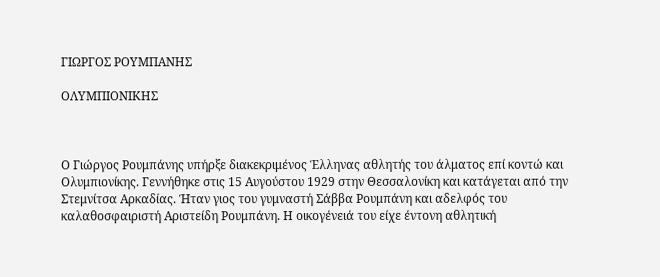ΓΙΩΡΓΟΣ ΡΟΥΜΠΑΝΗΣ

ΟΛΥΜΠΙΟΝΙΚΗΣ



Ο Γιώργος Ρουμπάνης υπήρξε διακεκριμένος Έλληνας αθλητής του άλματος επί κοντώ και Ολυμπιονίκης. Γεννήθηκε στις 15 Αυγούστου 1929 στην Θεσσαλονίκη και κατάγεται από την Στεμνίτσα Αρκαδίας. Ήταν γιος του γυμναστή Σάββα Ρουμπάνη και αδελφός του καλαθοσφαιριστή Αριστείδη Ρουμπάνη. Η οικογένειά του είχε έντονη αθλητική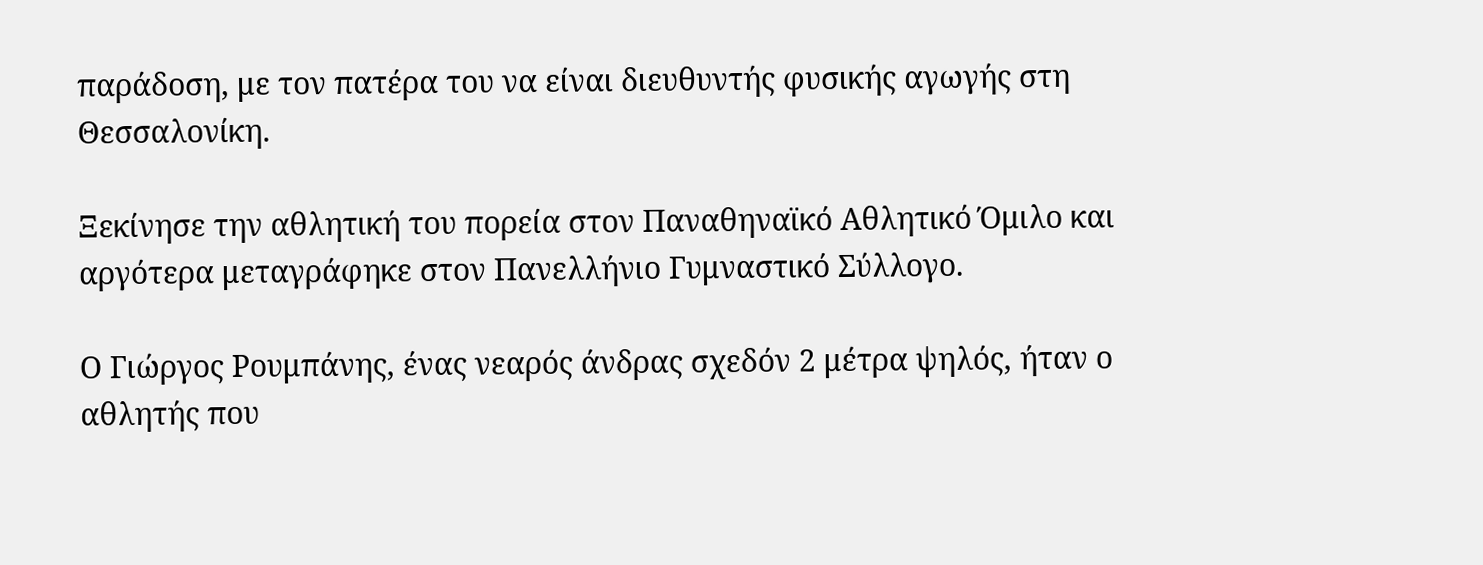παράδοση, με τον πατέρα του να είναι διευθυντής φυσικής αγωγής στη Θεσσαλονίκη.

Ξεκίνησε την αθλητική του πορεία στον Παναθηναϊκό Αθλητικό Όμιλο και αργότερα μεταγράφηκε στον Πανελλήνιο Γυμναστικό Σύλλογο.

Ο Γιώργος Ρουμπάνης, ένας νεαρός άνδρας σχεδόν 2 μέτρα ψηλός, ήταν ο αθλητής που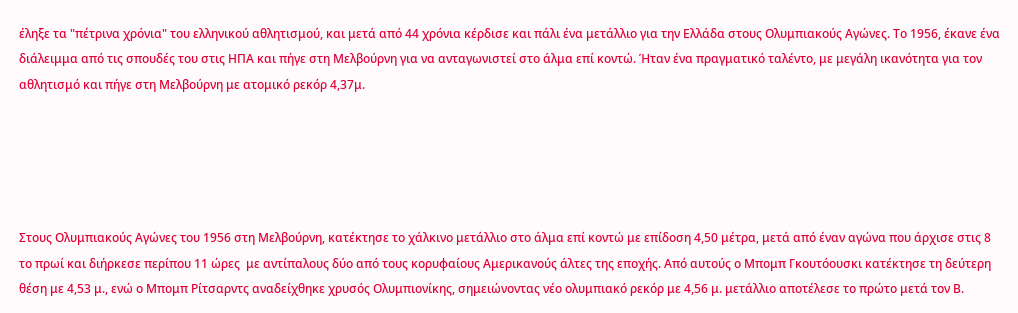έληξε τα "πέτρινα χρόνια" του ελληνικού αθλητισμού, και μετά από 44 χρόνια κέρδισε και πάλι ένα μετάλλιο για την Ελλάδα στους Ολυμπιακούς Αγώνες. Το 1956, έκανε ένα διάλειμμα από τις σπουδές του στις ΗΠΑ και πήγε στη Μελβούρνη για να ανταγωνιστεί στο άλμα επί κοντώ. Ήταν ένα πραγματικό ταλέντο, με μεγάλη ικανότητα για τον αθλητισμό και πήγε στη Μελβούρνη με ατομικό ρεκόρ 4,37μ.





Στους Ολυμπιακούς Αγώνες του 1956 στη Μελβούρνη, κατέκτησε το χάλκινο μετάλλιο στο άλμα επί κοντώ με επίδοση 4,50 μέτρα, μετά από έναν αγώνα που άρχισε στις 8 το πρωί και διήρκεσε περίπου 11 ώρες  με αντίπαλους δύο από τους κορυφαίους Αμερικανούς άλτες της εποχής. Από αυτούς ο Μπομπ Γκουτόουσκι κατέκτησε τη δεύτερη θέση με 4,53 μ., ενώ ο Μπομπ Ρίτσαρντς αναδείχθηκε χρυσός Ολυμπιονίκης, σημειώνοντας νέο ολυμπιακό ρεκόρ με 4,56 μ. μετάλλιο αποτέλεσε το πρώτο μετά τον Β.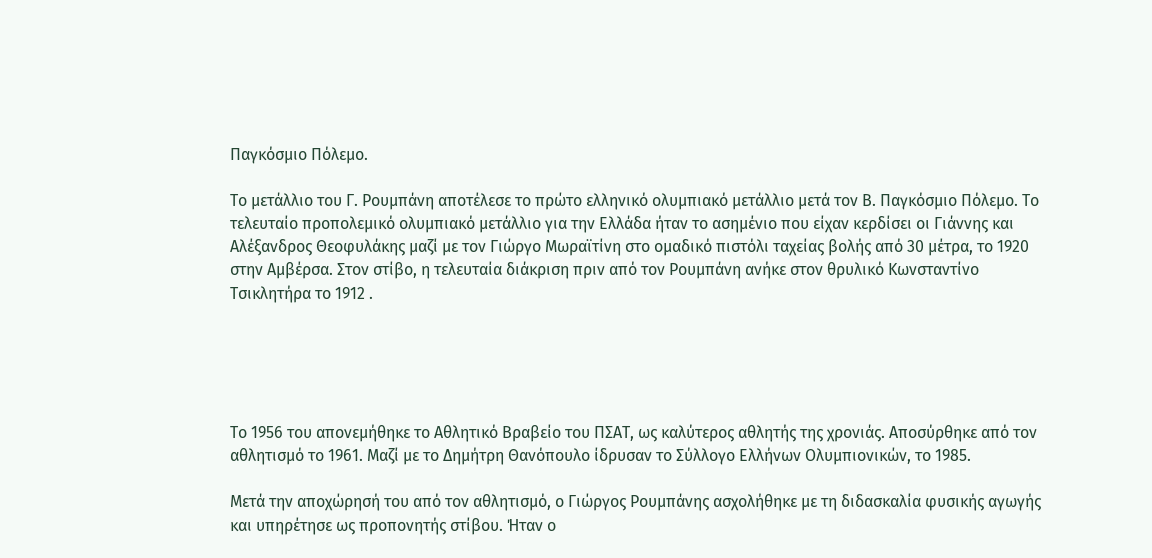Παγκόσμιο Πόλεμο.

Το μετάλλιο του Γ. Ρουμπάνη αποτέλεσε το πρώτο ελληνικό ολυμπιακό μετάλλιο μετά τον Β. Παγκόσμιο Πόλεμο. Το τελευταίο προπολεμικό ολυμπιακό μετάλλιο για την Ελλάδα ήταν το ασημένιο που είχαν κερδίσει οι Γιάννης και Αλέξανδρος Θεοφυλάκης μαζί με τον Γιώργο Μωραϊτίνη στο ομαδικό πιστόλι ταχείας βολής από 30 μέτρα, το 1920 στην Αμβέρσα. Στον στίβο, η τελευταία διάκριση πριν από τον Ρουμπάνη ανήκε στον θρυλικό Κωνσταντίνο Τσικλητήρα το 1912 .





Το 1956 του απονεμήθηκε το Αθλητικό Βραβείο του ΠΣΑΤ, ως καλύτερος αθλητής της χρονιάς. Αποσύρθηκε από τον αθλητισμό το 1961. Μαζί με το Δημήτρη Θανόπουλο ίδρυσαν το Σύλλογο Ελλήνων Ολυμπιονικών, το 1985.

Μετά την αποχώρησή του από τον αθλητισμό, ο Γιώργος Ρουμπάνης ασχολήθηκε με τη διδασκαλία φυσικής αγωγής και υπηρέτησε ως προπονητής στίβου. Ήταν ο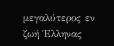μεγαλύτερος εν ζωή Έλληνας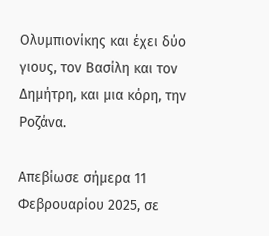Ολυμπιονίκης και έχει δύο γιους, τον Βασίλη και τον Δημήτρη, και μια κόρη, την Ροζάνα.

Απεβίωσε σήμερα 11 Φεβρουαρίου 2025, σε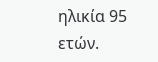ηλικία 95 ετών.